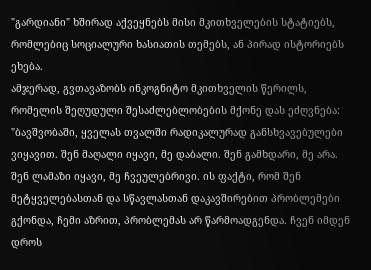"გარდიანი" ხშირად აქვეყნებს მისი მკითხველების სტატიებს, რომლებიც სოციალური ხასიათის თემებს, ან პირად ისტორიებს ეხება.
ამჯერად, გვთავაზობს ინკოგნიტო მკითხველის წერილს, რომელის შეღუდული შესაძლებლობების მქონე დას ეძღვნება:
"ბავშვობაში, ყველას თვალში რადიკალურად განსხვავებულები ვიყავით. შენ მაღალი იყავი, მე დაბალი. შენ გამხდარი, მე არა. შენ ლამაზი იყავი, მე ჩვეულებრივი. ის ფაქტი, რომ შენ მეტყველებასთან და სწავლასთან დაკავშირებით პრობლემები გქონდა, ჩემი აზრით, პრობლემას არ წარმოადგენდა. ჩვენ იმდენ დროს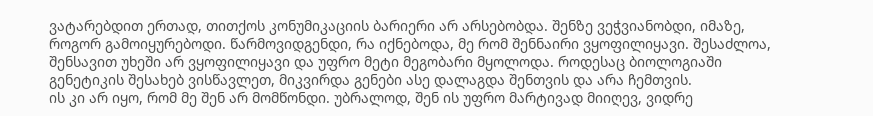ვატარებდით ერთად, თითქოს კონუმიკაციის ბარიერი არ არსებობდა. შენზე ვეჭვიანობდი, იმაზე, როგორ გამოიყურებოდი. წარმოვიდგენდი, რა იქნებოდა, მე რომ შენნაირი ვყოფილიყავი. შესაძლოა, შენსავით უხეში არ ვყოფილიყავი და უფრო მეტი მეგობარი მყოლოდა. როდესაც ბიოლოგიაში გენეტიკის შესახებ ვისწავლეთ, მიკვირდა გენები ასე დალაგდა შენთვის და არა ჩემთვის.
ის კი არ იყო, რომ მე შენ არ მომწონდი. უბრალოდ, შენ ის უფრო მარტივად მიიღევ, ვიდრე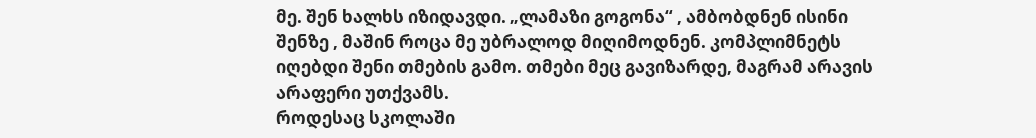მე. შენ ხალხს იზიდავდი. „ლამაზი გოგონა“ , ამბობდნენ ისინი შენზე , მაშინ როცა მე უბრალოდ მიღიმოდნენ. კომპლიმნეტს იღებდი შენი თმების გამო. თმები მეც გავიზარდე, მაგრამ არავის არაფერი უთქვამს.
როდესაც სკოლაში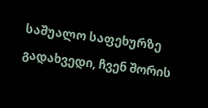საშუალო საფეხურზე გადახვედი, ჩვენ შორის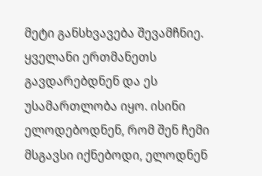მეტი განსხვავება შევამჩნიე. ყველანი ერთმანეთს გავდარებდნენ და ეს უსამართლობა იყო. ისინი ელოდებოდნენ, რომ შენ ჩემი მსგავსი იქნებოდი, ელოდნენ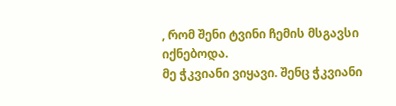, რომ შენი ტვინი ჩემის მსგავსი იქნებოდა.
მე ჭკვიანი ვიყავი. შენც ჭკვიანი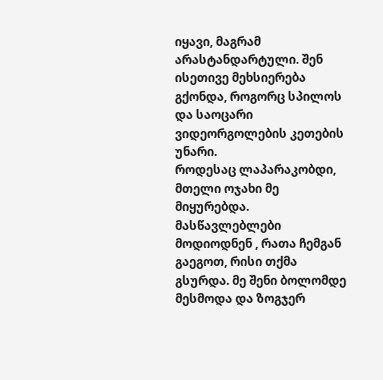იყავი, მაგრამ არასტანდარტული. შენ ისეთივე მეხსიერება გქონდა, როგორც სპილოს და საოცარი ვიდეორგოლების კეთების უნარი.
როდესაც ლაპარაკობდი, მთელი ოჯახი მე მიყურებდა. მასწავლებლები მოდიოდნენ , რათა ჩემგან გაეგოთ, რისი თქმა გსურდა. მე შენი ბოლომდე მესმოდა და ზოგჯერ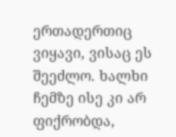ერთადერთიც ვიყავი, ვისაც ეს შეეძლო. ხალხი ჩემზე ისე კი არ ფიქრობდა,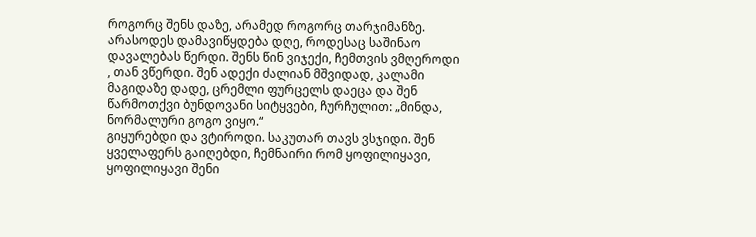როგორც შენს დაზე, არამედ როგორც თარჯიმანზე.
არასოდეს დამავიწყდება დღე, როდესაც საშინაო დავალებას წერდი. შენს წინ ვიჯექი, ჩემთვის ვმღეროდი , თან ვწერდი. შენ ადექი ძალიან მშვიდად, კალამი მაგიდაზე დადე, ცრემლი ფურცელს დაეცა და შენ წარმოთქვი ბუნდოვანი სიტყვები, ჩურჩულით: „მინდა, ნორმალური გოგო ვიყო.“
გიყურებდი და ვტიროდი. საკუთარ თავს ვსჯიდი. შენ ყველაფერს გაიღებდი, ჩემნაირი რომ ყოფილიყავი, ყოფილიყავი შენი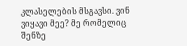კლასელების მსგავსი. ვინ ვიყავი მეე? მე რომელიც შენზე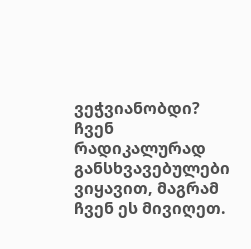ვეჭვიანობდი?
ჩვენ რადიკალურად განსხვავებულები ვიყავით, მაგრამ ჩვენ ეს მივიღეთ.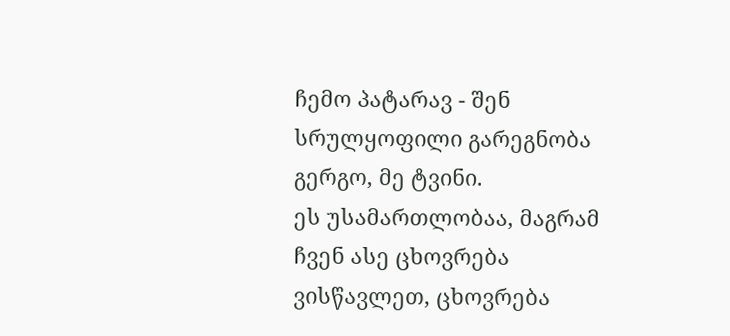ჩემო პატარავ - შენ სრულყოფილი გარეგნობა გერგო, მე ტვინი.
ეს უსამართლობაა, მაგრამ ჩვენ ასე ცხოვრება ვისწავლეთ, ცხოვრება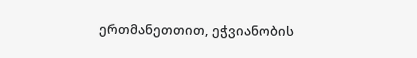ერთმანეთთით, ეჭვიანობის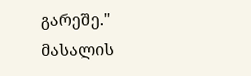გარეშე."
მასალის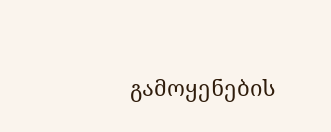გამოყენების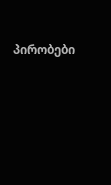პირობები